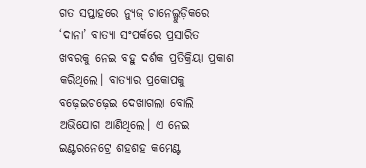ଗତ ସପ୍ତାହରେ ନ୍ୟୁଜ୍ ଚାନେଲ୍ଗୁଡ଼ିକରେ ‘ଦାନା’ ବାତ୍ୟା ସଂପର୍କରେ ପ୍ରସାରିତ ଖବରକୁ ନେଇ ବହୁ ଦର୍ଶକ ପ୍ରତିକ୍ରିୟା ପ୍ରକାଶ କରିଥିଲେ। ବାତ୍ୟାର ପ୍ରକୋପକୁ ବଢ଼େଇଚଢ଼େଇ ଦେଖାଗଲା ବୋଲି ଅଭିଯୋଗ ଆଣିଥିଲେ। ଏ ନେଇ ଇଣ୍ଟରନେଟ୍ରେ ଶହଶହ କମେଣ୍ଟ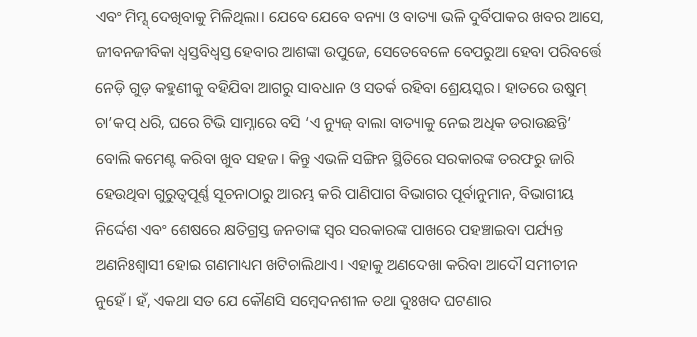ଏବଂ ମିମ୍ସ୍ ଦେଖିବାକୁ ମିଳିଥିଲା। ଯେବେ ଯେବେ ବନ୍ୟା ଓ ବାତ୍ୟା ଭଳି ଦୁର୍ବିପାକର ଖବର ଆସେ, ଜୀବନଜୀବିକା ଧ୍ବସ୍ତବିଧ୍ୱସ୍ତ ହେବାର ଆଶଙ୍କା ଉପୁଜେ, ସେତେବେଳେ ବେପରୁଆ ହେବା ପରିବର୍ତ୍ତେ ନେଡ଼ି ଗୁଡ଼ କହୁଣୀକୁ ବହିଯିବା ଆଗରୁ ସାବଧାନ ଓ ସତର୍କ ରହିବା ଶ୍ରେୟସ୍କର। ହାତରେ ଉଷୁମ୍ ଚା’କପ୍ ଧରି, ଘରେ ଟିଭି ସାମ୍ନାରେ ବସି ‘ଏ ନ୍ୟୁଜ୍ ବାଲା ବାତ୍ୟାକୁ ନେଇ ଅଧିକ ଡରାଉଛନ୍ତି’ ବୋଲି କମେଣ୍ଟ କରିବା ଖୁବ ସହଜ। କିନ୍ତୁ ଏଭଳି ସଙ୍ଗିନ ସ୍ଥିତିରେ ସରକାରଙ୍କ ତରଫରୁ ଜାରି ହେଉଥିବା ଗୁରୁତ୍ବପୂର୍ଣ୍ଣ ସୂଚନାଠାରୁ ଆରମ୍ଭ କରି ପାଣିପାଗ ବିଭାଗର ପୂର୍ବାନୁମାନ, ବିଭାଗୀୟ ନିର୍ଦ୍ଦେଶ ଏବଂ ଶେଷରେ କ୍ଷତିଗ୍ରସ୍ତ ଜନତାଙ୍କ ସ୍ୱର ସରକାରଙ୍କ ପାଖରେ ପହଞ୍ଚାଇବା ପର୍ଯ୍ୟନ୍ତ ଅଣନିଃଶ୍ୱାସୀ ହୋଇ ଗଣମାଧ୍ୟମ ଖଟିଚାଲିଥାଏ। ଏହାକୁ ଅଣଦେଖା କରିବା ଆଦୌ ସମୀଚୀନ ନୁହେଁ। ହଁ, ଏକଥା ସତ ଯେ କୌଣସି ସମ୍ବେଦନଶୀଳ ତଥା ଦୁଃଖଦ ଘଟଣାର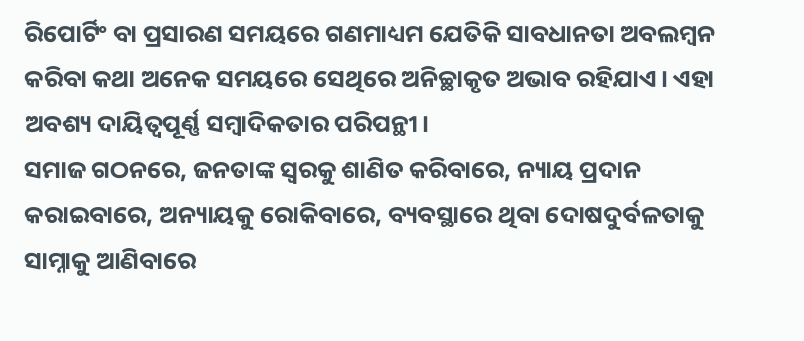ରିପୋର୍ଟିଂ ବା ପ୍ରସାରଣ ସମୟରେ ଗଣମାଧ୍ୟମ ଯେତିକି ସାବଧାନତା ଅବଲମ୍ବନ କରିବା କଥା ଅନେକ ସମୟରେ ସେଥିରେ ଅନିଚ୍ଛାକୃତ ଅଭାବ ରହିଯାଏ। ଏହା ଅବଶ୍ୟ ଦାୟିତ୍ବପୂର୍ଣ୍ଣ ସମ୍ବାଦିକତାର ପରିପନ୍ଥୀ।
ସମାଜ ଗଠନରେ, ଜନତାଙ୍କ ସ୍ୱରକୁ ଶାଣିତ କରିବାରେ, ନ୍ୟାୟ ପ୍ରଦାନ କରାଇବାରେ, ଅନ୍ୟାୟକୁ ରୋକିବାରେ, ବ୍ୟବସ୍ଥାରେ ଥିବା ଦୋଷଦୁର୍ବଳତାକୁ ସାମ୍ନାକୁ ଆଣିବାରେ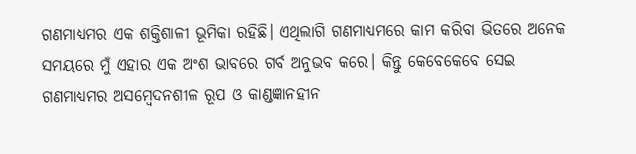ଗଣମାଧ୍ୟମର ଏକ ଶକ୍ତିଶାଳୀ ଭୂମିକା ରହିଛି। ଏଥିଲାଗି ଗଣମାଧ୍ୟମରେ କାମ କରିବା ଭିତରେ ଅନେକ ସମୟରେ ମୁଁ ଏହାର ଏକ ଅଂଶ ଭାବରେ ଗର୍ବ ଅନୁଭବ କରେ। କିନ୍ତୁ କେବେକେବେ ସେଇ ଗଣମାଧ୍ୟମର ଅସମ୍ବେଦନଶୀଳ ରୂପ ଓ କାଣ୍ଡଜ୍ଞାନହୀନ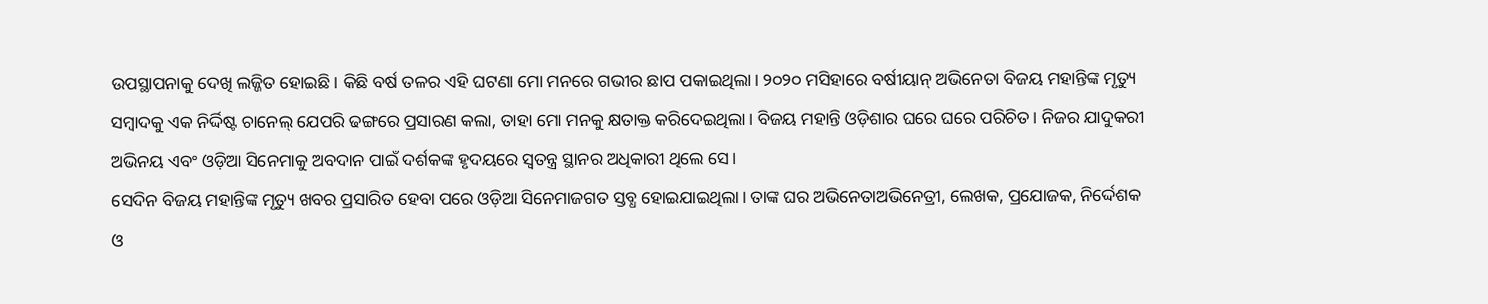ଉପସ୍ଥାପନାକୁ ଦେଖି ଲଜ୍ଜିତ ହୋଇଛି। କିଛି ବର୍ଷ ତଳର ଏହି ଘଟଣା ମୋ ମନରେ ଗଭୀର ଛାପ ପକାଇଥିଲା। ୨୦୨୦ ମସିହାରେ ବର୍ଷୀୟାନ୍ ଅଭିନେତା ବିଜୟ ମହାନ୍ତିଙ୍କ ମୃତ୍ୟୁ ସମ୍ବାଦକୁ ଏକ ନିର୍ଦ୍ଦିଷ୍ଟ ଚାନେଲ୍ ଯେପରି ଢଙ୍ଗରେ ପ୍ରସାରଣ କଲା, ତାହା ମୋ ମନକୁ କ୍ଷତାକ୍ତ କରିଦେଇଥିଲା। ବିଜୟ ମହାନ୍ତି ଓଡ଼ିଶାର ଘରେ ଘରେ ପରିଚିତ। ନିଜର ଯାଦୁକରୀ ଅଭିନୟ ଏବଂ ଓଡ଼ିଆ ସିନେମାକୁ ଅବଦାନ ପାଇଁ ଦର୍ଶକଙ୍କ ହୃଦୟରେ ସ୍ୱତନ୍ତ୍ର ସ୍ଥାନର ଅଧିକାରୀ ଥିଲେ ସେ।
ସେଦିନ ବିଜୟ ମହାନ୍ତିଙ୍କ ମୃତ୍ୟୁ ଖବର ପ୍ରସାରିତ ହେବା ପରେ ଓଡ଼ିଆ ସିନେମାଜଗତ ସ୍ତବ୍ଧ ହୋଇଯାଇଥିଲା। ତାଙ୍କ ଘର ଅଭିନେତାଅଭିନେତ୍ରୀ, ଲେଖକ, ପ୍ରଯୋଜକ, ନିର୍ଦ୍ଦେଶକ ଓ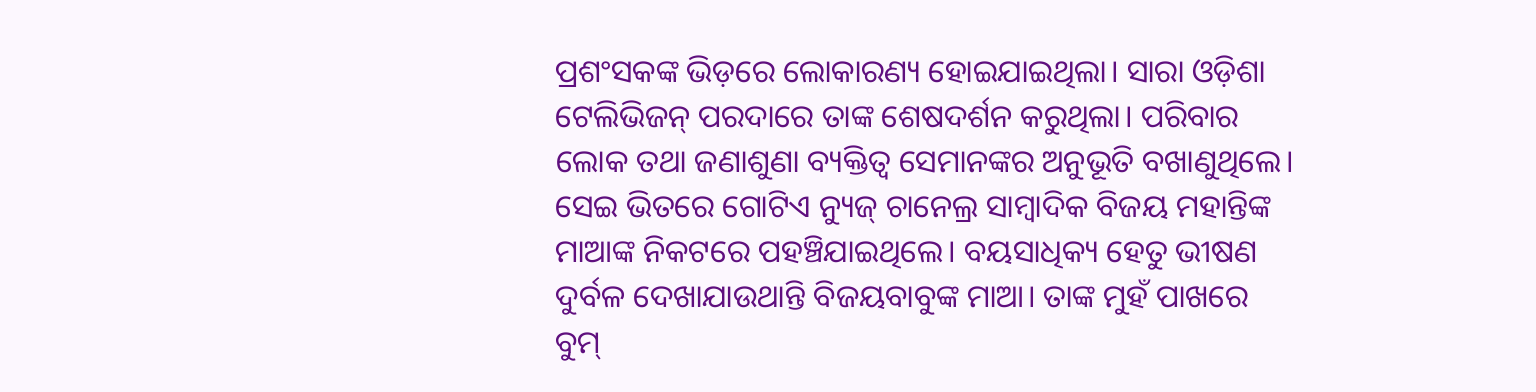ପ୍ରଶଂସକଙ୍କ ଭିଡ଼ରେ ଲୋକାରଣ୍ୟ ହୋଇଯାଇଥିଲା। ସାରା ଓଡ଼ିଶା ଟେଲିଭିଜନ୍ ପରଦାରେ ତାଙ୍କ ଶେଷଦର୍ଶନ କରୁଥିଲା। ପରିବାର ଲୋକ ତଥା ଜଣାଶୁଣା ବ୍ୟକ୍ତିତ୍ୱ ସେମାନଙ୍କର ଅନୁଭୂତି ବଖାଣୁଥିଲେ। ସେଇ ଭିତରେ ଗୋଟିଏ ନ୍ୟୁଜ୍ ଚାନେଲ୍ର ସାମ୍ବାଦିକ ବିଜୟ ମହାନ୍ତିଙ୍କ ମାଆଙ୍କ ନିକଟରେ ପହଞ୍ଚିଯାଇଥିଲେ। ବୟସାଧିକ୍ୟ ହେତୁ ଭୀଷଣ ଦୁର୍ବଳ ଦେଖାଯାଉଥାନ୍ତି ବିଜୟବାବୁଙ୍କ ମାଆ। ତାଙ୍କ ମୁହଁ ପାଖରେ ବୁମ୍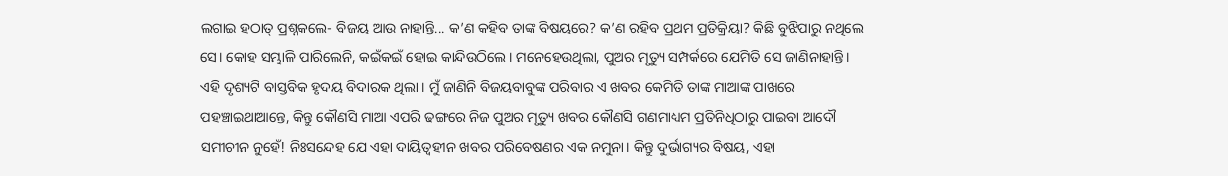ଲଗାଇ ହଠାତ୍ ପ୍ରଶ୍ନକଲେ- ବିଜୟ ଆଉ ନାହାନ୍ତି... କ’ଣ କହିବ ତାଙ୍କ ବିଷୟରେ? କ’ଣ ରହିବ ପ୍ରଥମ ପ୍ରତିକ୍ରିୟା? କିଛି ବୁଝିପାରୁ ନଥିଲେ ସେ। କୋହ ସମ୍ଭାଳି ପାରିଲେନି, କଇଁକଇଁ ହୋଇ କାନ୍ଦିଉଠିଲେ। ମନେହେଉଥିଲା, ପୁଅର ମୃତ୍ୟୁ ସମ୍ପର୍କରେ ଯେମିତି ସେ ଜାଣିନାହାନ୍ତି।
ଏହି ଦୃଶ୍ୟଟି ବାସ୍ତବିକ ହୃଦୟ ବିଦାରକ ଥିଲା। ମୁଁ ଜାଣିନି ବିଜୟବାବୁଙ୍କ ପରିବାର ଏ ଖବର କେମିତି ତାଙ୍କ ମାଆଙ୍କ ପାଖରେ ପହଞ୍ଚାଇଥାଆନ୍ତେ, କିନ୍ତୁ କୌଣସି ମାଆ ଏପରି ଢଙ୍ଗରେ ନିଜ ପୁଅର ମୃତ୍ୟୁ ଖବର କୌଣସି ଗଣମାଧ୍ୟମ ପ୍ରତିନିଧିଠାରୁ ପାଇବା ଆଦୌ ସମୀଚୀନ ନୁହେଁ! ନିଃସନ୍ଦେହ ଯେ ଏହା ଦାୟିତ୍ବହୀନ ଖବର ପରିବେଷଣର ଏକ ନମୁନା। କିନ୍ତୁ ଦୁର୍ଭାଗ୍ୟର ବିଷୟ, ଏହା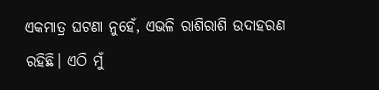ଏକମାତ୍ର ଘଟଣା ନୁହେଁ, ଏଭଳି ରାଶିରାଶି ଉଦାହରଣ ରହିଛି। ଏଠି ମୁଁ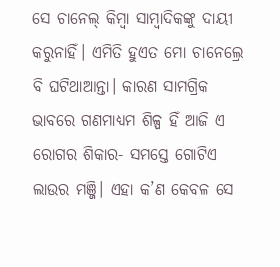ସେ ଚାନେଲ୍ କିମ୍ବା ସାମ୍ବାଦିକଙ୍କୁ ଦାୟୀ କରୁନାହିଁ। ଏମିତି ହୁଏତ ମୋ ଚାନେଲ୍ରେ ବି ଘଟିଥାଆନ୍ତା। କାରଣ ସାମଗ୍ରିକ ଭାବରେ ଗଣମାଧ୍ୟମ ଶିଳ୍ପ ହିଁ ଆଜି ଏ ରୋଗର ଶିକାର- ସମସ୍ତେ ଗୋଟିଏ ଲାଉର ମଞ୍ଜି। ଏହା କ’ଣ କେବଳ ସେ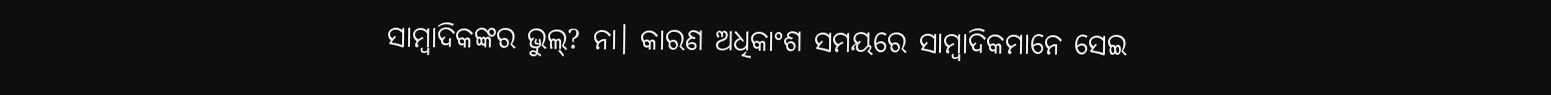ସାମ୍ବାଦିକଙ୍କର ଭୁଲ୍? ନା। କାରଣ ଅଧିକାଂଶ ସମୟରେ ସାମ୍ବାଦିକମାନେ ସେଇ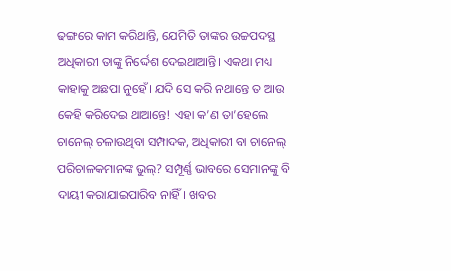ଢଙ୍ଗରେ କାମ କରିଥାନ୍ତି, ଯେମିତି ତାଙ୍କର ଉଚ୍ଚପଦସ୍ଥ ଅଧିକାରୀ ତାଙ୍କୁ ନିର୍ଦ୍ଦେଶ ଦେଇଥାଆନ୍ତି। ଏକଥା ମଧ୍ୟ କାହାକୁ ଅଛପା ନୁହେଁ। ଯଦି ସେ କରି ନଥାନ୍ତେ ତ ଆଉ କେହି କରିଦେଇ ଥାଆନ୍ତେ! ଏହା କ’ଣ ତା’ହେଲେ ଚାନେଲ୍ ଚଳାଉଥିବା ସମ୍ପାଦକ, ଅଧିକାରୀ ବା ଚାନେଲ୍ ପରିଚାଳକମାନଙ୍କ ଭୁଲ୍? ସମ୍ପୂର୍ଣ୍ଣ ଭାବରେ ସେମାନଙ୍କୁ ବି ଦାୟୀ କରାଯାଇପାରିବ ନାହିଁ। ଖବର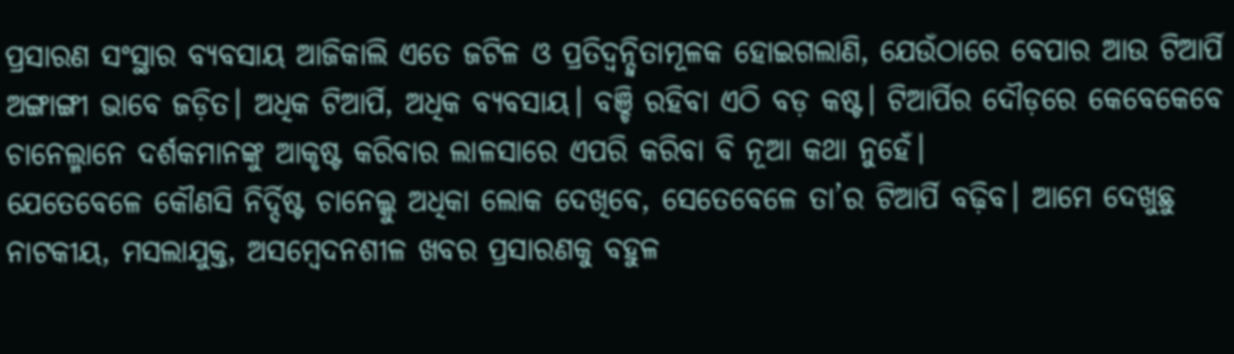ପ୍ରସାରଣ ସଂସ୍ଥାର ବ୍ୟବସାୟ ଆଜିକାଲି ଏତେ ଜଟିଳ ଓ ପ୍ରତିଦ୍ବନ୍ଦ୍ବିତାମୂଳକ ହୋଇଗଲାଣି, ଯେଉଁଠାରେ ବେପାର ଆଉ ଟିଆର୍ପି ଅଙ୍ଗାଙ୍ଗୀ ଭାବେ ଜଡ଼ିତ। ଅଧିକ ଟିଆର୍ପି, ଅଧିକ ବ୍ୟବସାୟ। ବଞ୍ଚି ରହିବା ଏଠି ବଡ଼ କଷ୍ଟ। ଟିଆର୍ପିର ଦୌଡ଼ରେ କେବେକେବେ ଚାନେଲ୍ମାନେ ଦର୍ଶକମାନଙ୍କୁ ଆକୃଷ୍ଟ କରିବାର ଲାଳସାରେ ଏପରି କରିବା ବି ନୂଆ କଥା ନୁହେଁ।
ଯେତେବେଳେ କୌଣସି ନିର୍ଦ୍ଦିଷ୍ଟ ଚାନେଲ୍କୁ ଅଧିକା ଲୋକ ଦେଖିବେ, ସେତେବେଳେ ତା’ର ଟିଆର୍ପି ବଢ଼ିବ। ଆମେ ଦେଖୁଛୁ ନାଟକୀୟ, ମସଲାଯୁକ୍ତ, ଅସମ୍ବେଦନଶୀଳ ଖବର ପ୍ରସାରଣକୁ ବହୁଳ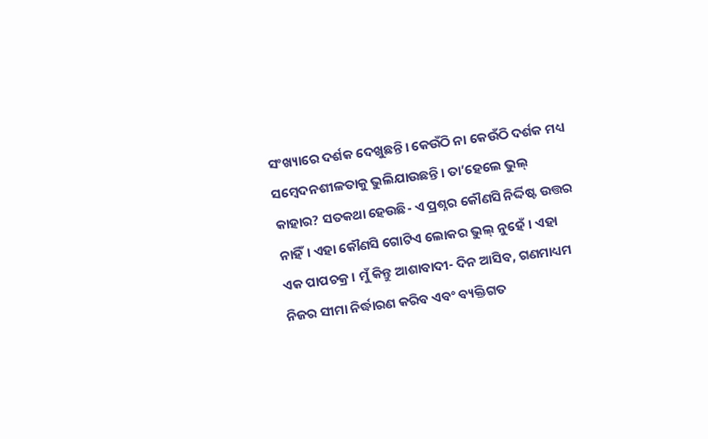ସଂଖ୍ୟାରେ ଦର୍ଶକ ଦେଖୁଛନ୍ତି। କେଉଁଠି ନା କେଉଁଠି ଦର୍ଶକ ମଧ୍ୟ ସମ୍ବେଦନଶୀଳତାକୁ ଭୁଲିଯାଉଛନ୍ତି। ତା’ହେଲେ ଭୁଲ୍ କାହାର? ସତକଥା ହେଉଛି- ଏ ପ୍ରଶ୍ନର କୌଣସି ନିର୍ଦ୍ଦିଷ୍ଟ ଉତ୍ତର ନାହିଁ। ଏହା କୌଣସି ଗୋଟିଏ ଲୋକର ଭୁଲ୍ ନୁହେଁ। ଏହା ଏକ ପାପଚକ୍ର। ମୁଁ କିନ୍ତୁ ଆଶାବାଦୀ- ଦିନ ଆସିବ, ଗଣମାଧ୍ୟମ ନିଜର ସୀମା ନିର୍ଦ୍ଧାରଣ କରିବ ଏବଂ ବ୍ୟକ୍ତିଗତ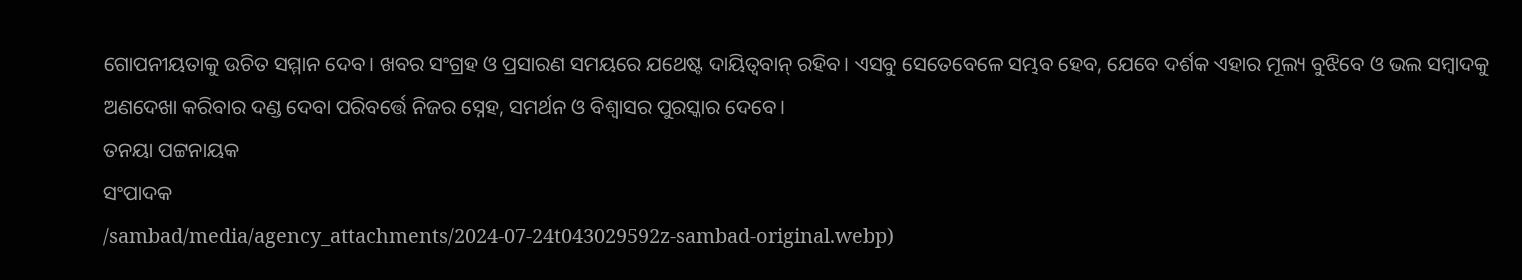ଗୋପନୀୟତାକୁ ଉଚିତ ସମ୍ମାନ ଦେବ। ଖବର ସଂଗ୍ରହ ଓ ପ୍ରସାରଣ ସମୟରେ ଯଥେଷ୍ଟ ଦାୟିତ୍ୱବାନ୍ ରହିବ। ଏସବୁ ସେତେବେଳେ ସମ୍ଭବ ହେବ, ଯେବେ ଦର୍ଶକ ଏହାର ମୂଲ୍ୟ ବୁଝିବେ ଓ ଭଲ ସମ୍ବାଦକୁ ଅଣଦେଖା କରିବାର ଦଣ୍ଡ ଦେବା ପରିବର୍ତ୍ତେ ନିଜର ସ୍ନେହ, ସମର୍ଥନ ଓ ବିଶ୍ୱାସର ପୁରସ୍କାର ଦେବେ।
ତନୟା ପଟ୍ଟନାୟକ
ସଂପାଦକ
/sambad/media/agency_attachments/2024-07-24t043029592z-sambad-original.webp)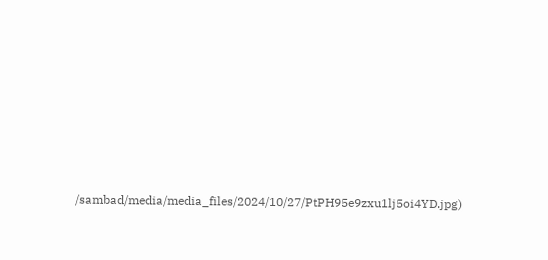/sambad/media/media_files/2024/10/27/PtPH95e9zxu1lj5oi4YD.jpg)